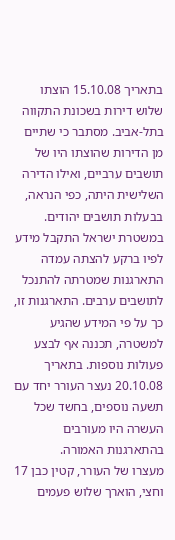בתאריך 15.10.08 הוצתו שלוש דירות בשכונת התקווה בתל-אביב. מסתבר כי שתיים מן הדירות שהוצתו היו של תושבים ערביים, ואילו הדירה השלישית היתה, כפי הנראה, בבעלות תושבים יהודים. במשטרת ישראל התקבל מידע לפיו ברקע להצתה עמדה התארגנות שמטרתה להתנכל לתושבים ערבים. התארגנות זו, כך על פי המידע שהגיע למשטרה, תכננה אף לבצע פעולות נוספות. בתאריך 20.10.08 נעצר העורר יחד עם תשעה נוספים, בחשד שכל העשרה היו מעורבים בהתארגנות האמורה.
מעצרו של העורר, קטין כבן 17 וחצי, הוארך שלוש פעמים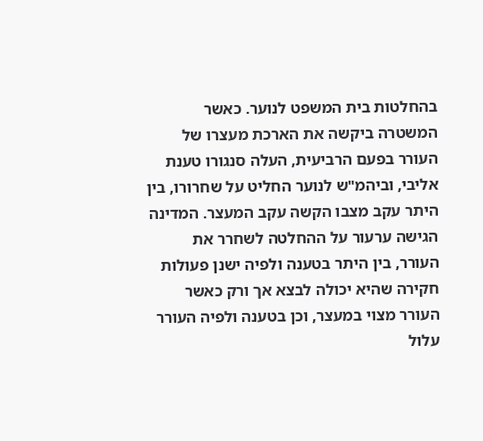בהחלטות בית המשפט לנוער. כאשר המשטרה ביקשה את הארכת מעצרו של העורר בפעם הרביעית, העלה סנגורו טענת אליבי, וביהמ"ש לנוער החליט על שחרורו, בין היתר עקב מצבו הקשה עקב המעצר. המדינה הגישה ערעור על ההחלטה לשחרר את העורר, בין היתר בטענה ולפיה ישנן פעולות חקירה שהיא יכולה לבצא אך ורק כאשר העורר מצוי במעצר, וכן בטענה ולפיה העורר עלול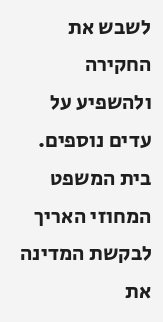לשבש את החקירה ולהשפיע על עדים נוספים. בית המשפט המחוזי האריך לבקשת המדינה את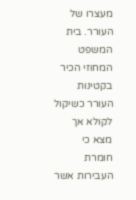מעצרו של העורר. בית המשפט המחוזי הכיר בקטינות העורר כשיקול לקולא אך מצא כי חומרת העבירות אשר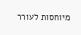מיוחסות לעורר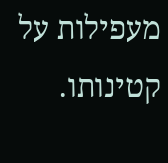מעפילות על קטינותו.